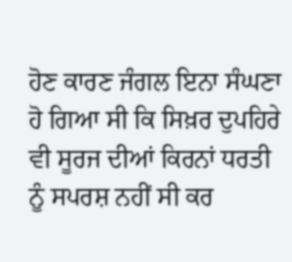ਹੋਣ ਕਾਰਣ ਜੰਗਲ ਇਨਾ ਸੰਘਣਾ ਹੋ ਗਿਆ ਸੀ ਕਿ ਸਿਖ਼ਰ ਦੁਪਹਿਰੇ ਵੀ ਸੂਰਜ ਦੀਆਂ ਕਿਰਨਾਂ ਧਰਤੀ ਨੂੰ ਸਪਰਸ਼ ਨਹੀਂ ਸੀ ਕਰ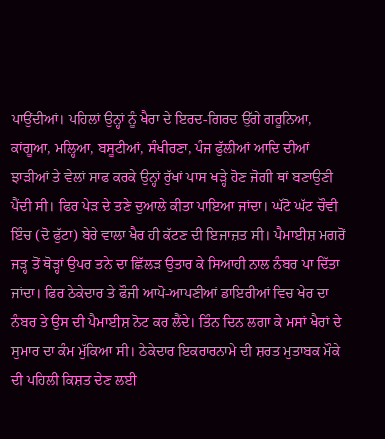ਪਾਉਂਦੀਆਂ। ਪਹਿਲਾਂ ਉਨ੍ਹਾਂ ਨੂੰ ਖੈਰਾ ਦੇ ਇਰਦ-ਗਿਰਦ ਉੱਗੇ ਗਰੂਨਿਆ, ਕਾਂਗੂਆ, ਮਲ੍ਹਿਆ, ਬਸੂਟੀਆਂ, ਸੰਖੀਰਣਾ, ਪੰਜ ਫੁੱਲੀਆਂ ਆਦਿ ਦੀਆਂ ਝਾੜੀਆਂ ਤੇ ਵੇਲਾਂ ਸਾਫ ਕਰਕੇ ਉਨ੍ਹਾਂ ਰੁੱਖਾਂ ਪਾਸ ਖੜ੍ਹੇ ਹੋਣ ਜੋਗੀ ਥਾਂ ਬਣਾਉਣੀ ਪੈਂਦੀ ਸੀ। ਫਿਰ ਪੇੜ ਦੇ ਤਣੇ ਦੁਆਲੇ ਕੀਤਾ ਪਾਇਆ ਜਾਂਦਾ। ਘੱਟੋ ਘੱਟ ਚੌਵੀ ਇੰਚ (ਦੋ ਫੁੱਟਾ) ਬੇਰੇ ਵਾਲਾ ਖੈਰ ਹੀ ਕੱਟਣ ਦੀ ਇਜਾਜ਼ਤ ਸੀ। ਪੈਮਾਈਸ਼ ਮਗਰੋਂ ਜੜ੍ਹ ਤੋਂ ਥੋੜ੍ਹਾਂ ਉਪਰ ਤਨੇ ਦਾ ਛਿੱਲੜ ਉਤਾਰ ਕੇ ਸਿਆਹੀ ਨਾਲ ਨੰਬਰ ਪਾ ਦਿੱਤਾ ਜਾਂਦਾ। ਫਿਰ ਠੇਕੇਦਾਰ ਤੇ ਫੌਜੀ ਆਪੋ-ਆਪਣੀਆਂ ਡਾਇਰੀਆਂ ਵਿਚ ਖੇਰ ਦਾ ਨੰਬਰ ਤੇ ਉਸ ਦੀ ਪੈਮਾਈਸ਼ ਨੋਟ ਕਰ ਲੈਂਦੇ। ਤਿੰਨ ਦਿਨ ਲਗਾ ਕੇ ਮਸਾਂ ਖੈਰਾਂ ਦੇ ਸੁਮਾਰ ਦਾ ਕੰਮ ਮੁੱਕਿਆ ਸੀ। ਠੇਕੇਦਾਰ ਇਕਰਾਰਨਾਮੇ ਦੀ ਸ਼ਰਤ ਮੁਤਾਬਕ ਮੌਕੇ ਦੀ ਪਹਿਲੀ ਕਿਸ਼ਤ ਦੇਣ ਲਈ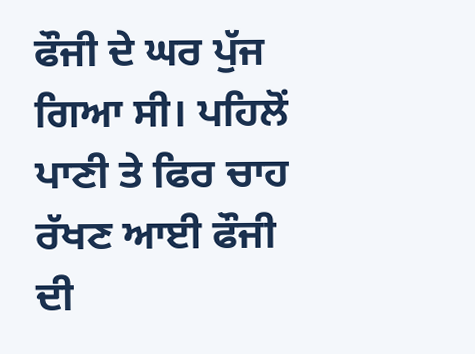ਫੌਜੀ ਦੇ ਘਰ ਪੁੱਜ ਗਿਆ ਸੀ। ਪਹਿਲੋਂ ਪਾਣੀ ਤੇ ਫਿਰ ਚਾਹ ਰੱਖਣ ਆਈ ਫੌਜੀ ਦੀ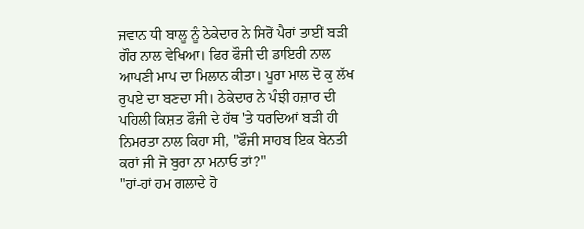ਜਵਾਨ ਧੀ ਬਾਲੂ ਨੂੰ ਠੇਕੇਦਾਰ ਨੇ ਸਿਰੋਂ ਪੈਰਾਂ ਤਾਈਂ ਬੜੀ ਗੌਰ ਨਾਲ ਵੇਖਿਆ। ਫਿਰ ਫੌਜੀ ਦੀ ਡਾਇਰੀ ਨਾਲ ਆਪਣੀ ਮਾਪ ਦਾ ਮਿਲਾਨ ਕੀਤਾ। ਪੂਰਾ ਮਾਲ ਦੋ ਕੁ ਲੱਖ ਰੁਪਏ ਦਾ ਬਣਦਾ ਸੀ। ਠੇਕੇਦਾਰ ਨੇ ਪੰਝੀ ਹਜ਼ਾਰ ਦੀ ਪਹਿਲੀ ਕਿਸ਼ਤ ਫੌਜੀ ਦੇ ਹੱਥ 'ਤੇ ਧਰਦਿਆਂ ਬੜੀ ਹੀ ਨਿਮਰਤਾ ਨਾਲ ਕਿਹਾ ਸੀ, "ਫੌਜੀ ਸਾਹਬ ਇਕ ਬੇਨਤੀ ਕਰਾਂ ਜੀ ਜੋ ਬੁਰਾ ਨਾ ਮਨਾਓ ਤਾਂ?"
"ਹਾਂ-ਹਾਂ ਹਮ ਗਲਾਦੇ ਹੋ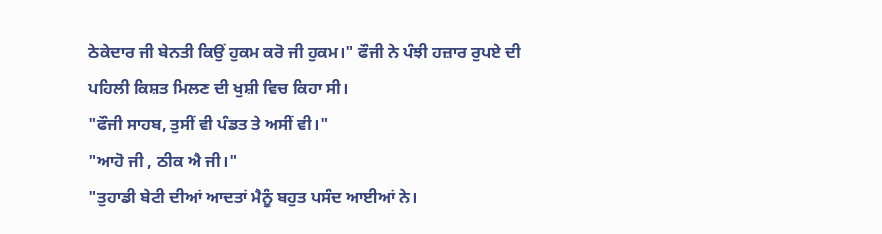ਠੇਕੇਦਾਰ ਜੀ ਬੇਨਤੀ ਕਿਉਂ ਹੁਕਮ ਕਰੋ ਜੀ ਹੁਕਮ।" ਫੌਜੀ ਨੇ ਪੰਝੀ ਹਜ਼ਾਰ ਰੁਪਏ ਦੀ ਪਹਿਲੀ ਕਿਸ਼ਤ ਮਿਲਣ ਦੀ ਖੁਸ਼ੀ ਵਿਚ ਕਿਹਾ ਸੀ।
"ਫੌਜੀ ਸਾਹਬ, ਤੁਸੀਂ ਵੀ ਪੰਡਤ ਤੇ ਅਸੀਂ ਵੀ।"
"ਆਹੋ ਜੀ , ਠੀਕ ਐ ਜੀ।"
"ਤੁਹਾਡੀ ਬੇਟੀ ਦੀਆਂ ਆਦਤਾਂ ਮੈਨੂੰ ਬਹੁਤ ਪਸੰਦ ਆਈਆਂ ਨੇ।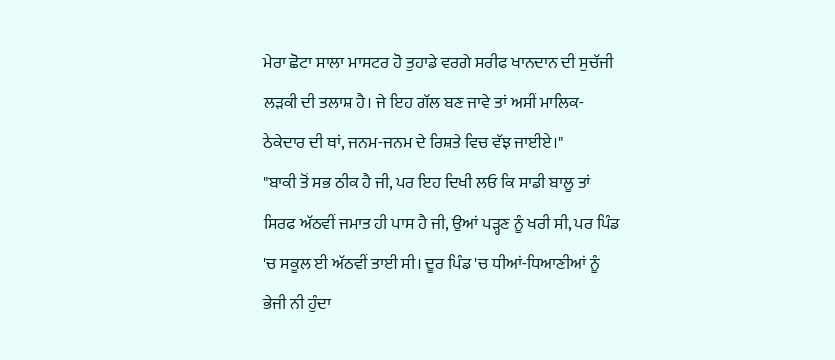ਮੇਰਾ ਛੋਟਾ ਸਾਲਾ ਮਾਸਟਰ ਹੋ ਤੁਹਾਡੇ ਵਰਗੇ ਸਰੀਫ ਖਾਨਦਾਨ ਦੀ ਸੁਚੱਜੀ ਲੜਕੀ ਦੀ ਤਲਾਸ਼ ਹੈ। ਜੇ ਇਹ ਗੱਲ ਬਣ ਜਾਵੇ ਤਾਂ ਅਸੀਂ ਮਾਲਿਕ-ਠੇਕੇਦਾਰ ਦੀ ਥਾਂ, ਜਨਮ-ਜਨਮ ਦੇ ਰਿਸ਼ਤੇ ਵਿਚ ਵੱਝ ਜਾਈਏ।"
"ਬਾਕੀ ਤੋਂ ਸਭ ਠੀਕ ਹੈ ਜੀ, ਪਰ ਇਹ ਦਿਖੀ ਲਓ ਕਿ ਸਾਡੀ ਬਾਲੂ ਤਾਂ ਸਿਰਫ ਅੱਠਵੀਂ ਜਮਾਤ ਹੀ ਪਾਸ ਹੈ ਜੀ, ਉਆਂ ਪੜ੍ਹਣ ਨੂੰ ਖਰੀ ਸੀ, ਪਰ ਪਿੰਡ 'ਚ ਸਕੂਲ ਈ ਅੱਠਵੀਂ ਤਾਈ ਸੀ। ਦੂਰ ਪਿੰਡ 'ਚ ਧੀਆਂ-ਧਿਆਣੀਆਂ ਨੂੰ ਭੇਜੀ ਨੀ ਹੁੰਦਾ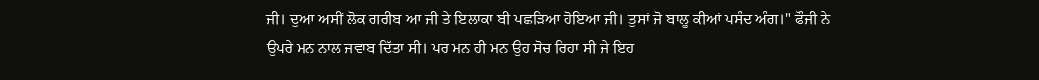ਜੀ। ਦੁਆ ਅਸੀਂ ਲੋਕ ਗਰੀਬ ਆ ਜੀ ਤੇ ਇਲਾਕਾ ਬੀ ਪਛੜਿਆ ਹੋਇਆ ਜੀ। ਤੁਸਾਂ ਜੋ ਬਾਲੂ ਕੀਆਂ ਪਸੰਦ ਅੰਗ।" ਫੌਜੀ ਨੇ ਉਪਰੇ ਮਨ ਨਾਲ ਜਵਾਬ ਦਿੱਤਾ ਸੀ। ਪਰ ਮਨ ਹੀ ਮਨ ਉਹ ਸੋਚ ਰਿਹਾ ਸੀ ਜੇ ਇਹ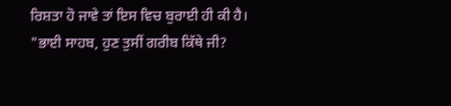ਰਿਸ਼ਤਾ ਹੋ ਜਾਵੇ ਤਾਂ ਇਸ ਵਿਚ ਬੁਰਾਈ ਹੀ ਕੀ ਹੈ।
"ਭਾਈ ਸਾਹਬ, ਹੁਣ ਤੁਸੀਂ ਗਰੀਬ ਕਿੱਥੇ ਜੀ?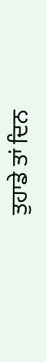ਤੁਹਾਡੇ ਤਾਂ ਦਿਨ